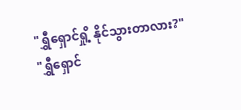"ရွှီရှောင်ရှို့ နိုင်သွားတာလား?"
"ရွှီရှောင်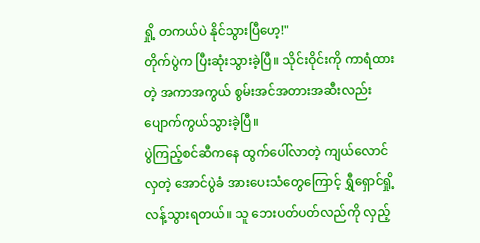ရှို့ တကယ်ပဲ နိုင်သွားပြီဟေ့!"
တိုက်ပွဲက ပြီးဆုံးသွားခဲ့ပြီ။ သိုင်းဝိုင်းကို ကာရံထားတဲ့ အကာအကွယ် စွမ်းအင်အတားအဆီးလည်း ပျောက်ကွယ်သွားခဲ့ပြီ။
ပွဲကြည့်စင်ဆီကနေ ထွက်ပေါ်လာတဲ့ ကျယ်လောင်လှတဲ့ အောင်ပွဲခံ အားပေးသံတွေကြောင့် ရွှီရှောင်ရှို့ လန့်သွားရတယ်။ သူ ဘေးပတ်ပတ်လည်ကို လှည့်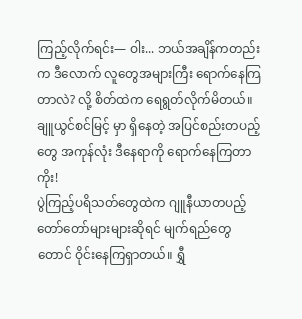ကြည့်လိုက်ရင်း— ဝါး... ဘယ်အချိန်ကတည်းက ဒီလောက် လူတွေအများကြီး ရောက်နေကြတာလဲ? လို့ စိတ်ထဲက ရေရွတ်လိုက်မိတယ်။
ချူယွင်စင်မြင့် မှာ ရှိနေတဲ့ အပြင်စည်းတပည့်တွေ အကုန်လုံး ဒီနေရာကို ရောက်နေကြတာကိုး!
ပွဲကြည့်ပရိသတ်တွေထဲက ဂျူနီယာတပည့် တော်တော်များများဆိုရင် မျက်ရည်တွေတောင် ဝိုင်းနေကြရှာတယ်။ ရွှီ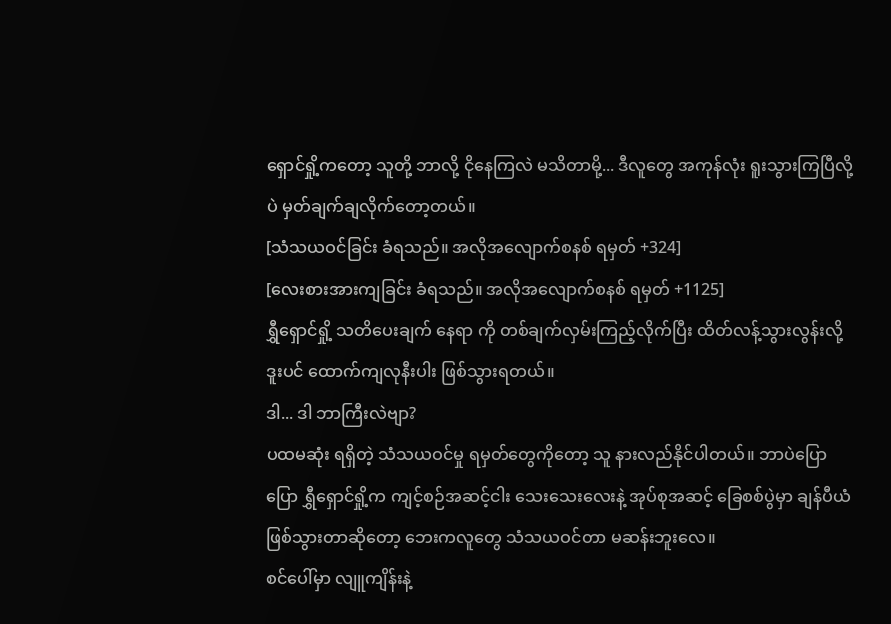ရှောင်ရှို့ကတော့ သူတို့ ဘာလို့ ငိုနေကြလဲ မသိတာမို့... ဒီလူတွေ အကုန်လုံး ရူးသွားကြပြီလို့ပဲ မှတ်ချက်ချလိုက်တော့တယ်။
[သံသယဝင်ခြင်း ခံရသည်။ အလိုအလျောက်စနစ် ရမှတ် +324]
[လေးစားအားကျခြင်း ခံရသည်။ အလိုအလျောက်စနစ် ရမှတ် +1125]
ရွှီရှောင်ရှို့ သတိပေးချက် နေရာ ကို တစ်ချက်လှမ်းကြည့်လိုက်ပြီး ထိတ်လန့်သွားလွန်းလို့ ဒူးပင် ထောက်ကျလုနီးပါး ဖြစ်သွားရတယ်။
ဒါ... ဒါ ဘာကြီးလဲဗျာ?
ပထမဆုံး ရရှိတဲ့ သံသယဝင်မှု ရမှတ်တွေကိုတော့ သူ နားလည်နိုင်ပါတယ်။ ဘာပဲပြောပြော ရွှီရှောင်ရှို့က ကျင့်စဉ်အဆင့်ငါး သေးသေးလေးနဲ့ အုပ်စုအဆင့် ခြေစစ်ပွဲမှာ ချန်ပီယံ ဖြစ်သွားတာဆိုတော့ ဘေးကလူတွေ သံသယဝင်တာ မဆန်းဘူးလေ။
စင်ပေါ်မှာ လျူကျိန်းနဲ့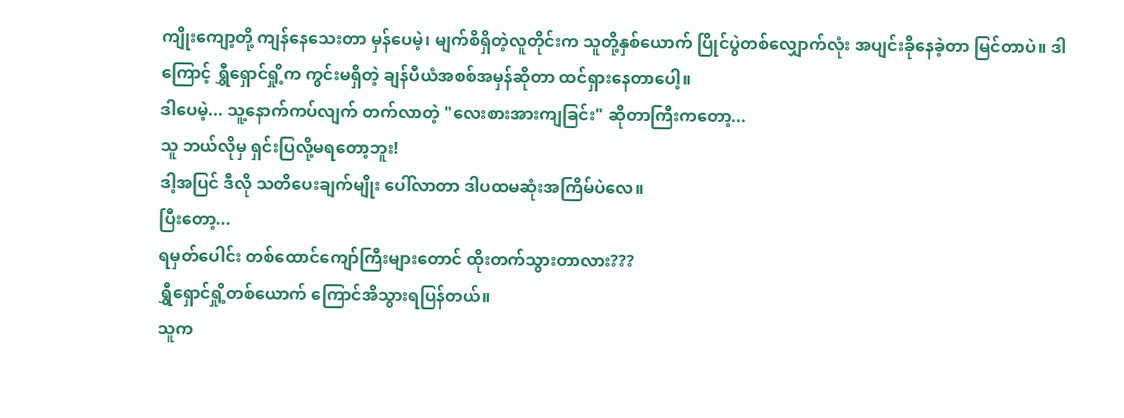ကျိုးကျော့တို့ ကျန်နေသေးတာ မှန်ပေမဲ့၊ မျက်စိရှိတဲ့လူတိုင်းက သူတို့နှစ်ယောက် ပြိုင်ပွဲတစ်လျှောက်လုံး အပျင်းခိုနေခဲ့တာ မြင်တာပဲ။ ဒါကြောင့် ရွှီရှောင်ရှို့က ကွင်းမရှိတဲ့ ချန်ပီယံအစစ်အမှန်ဆိုတာ ထင်ရှားနေတာပေါ့။
ဒါပေမဲ့... သူ့နောက်ကပ်လျက် တက်လာတဲ့ "လေးစားအားကျခြင်း" ဆိုတာကြီးကတော့...
သူ ဘယ်လိုမှ ရှင်းပြလို့မရတော့ဘူး!
ဒါ့အပြင် ဒီလို သတိပေးချက်မျိုး ပေါ်လာတာ ဒါပထမဆုံးအကြိမ်ပဲလေ။
ပြီးတော့...
ရမှတ်ပေါင်း တစ်ထောင်ကျော်ကြီးများတောင် ထိုးတက်သွားတာလား???
ရွှီရှောင်ရှို့တစ်ယောက် ကြောင်အိသွားရပြန်တယ်။
သူက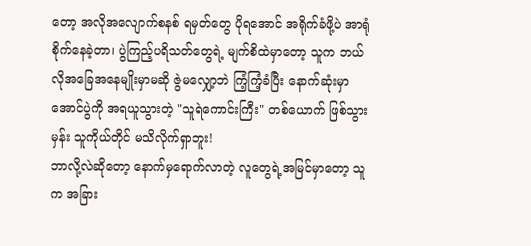တော့ အလိုအလျောက်စနစ် ရမှတ်တွေ ပိုရအောင် အရိုက်ခံဖို့ပဲ အာရုံစိုက်နေခဲ့တာ၊ ပွဲကြည့်ပရိသတ်တွေရဲ့ မျက်စိထဲမှာတော့ သူက ဘယ်လိုအခြေအနေမျိုးမှာမဆို ဇွဲမလျှော့ဘဲ ကြံ့ကြံ့ခံပြီး နောက်ဆုံးမှာ အောင်ပွဲကို အရယူသွားတဲ့ "သူရဲကောင်းကြီး" တစ်ယောက် ဖြစ်သွားမှန်း သူကိုယ်တိုင် မသိလိုက်ရှာဘူး!
ဘာလို့လဲဆိုတော့ နောက်မှရောက်လာတဲ့ လူတွေရဲ့အမြင်မှာတော့ သူက အခြား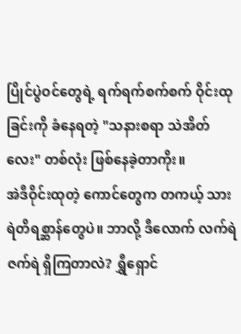ပြိုင်ပွဲဝင်တွေရဲ့ ရက်ရက်စက်စက် ဝိုင်းထုခြင်းကို ခံနေရတဲ့ "သနားစရာ သဲအိတ်လေး" တစ်လုံး ဖြစ်နေခဲ့တာကိုး။
အဲဒီဝိုင်းထုတဲ့ ကောင်တွေက တကယ့် သားရဲတိရစ္ဆာန်တွေပဲ။ ဘာလို့ ဒီလောက် လက်ရဲဇက်ရဲ ရှိကြတာလဲ? ရွှီရှောင်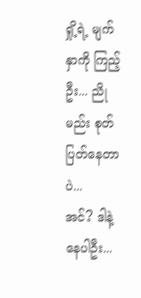ရှို့ရဲ့ မျက်နှာကို ကြည့်ဦး... ညိုမည်း စုတ်ပြတ်နေတာပဲ...
အင်? ဒါနဲ့ နေပါဦး...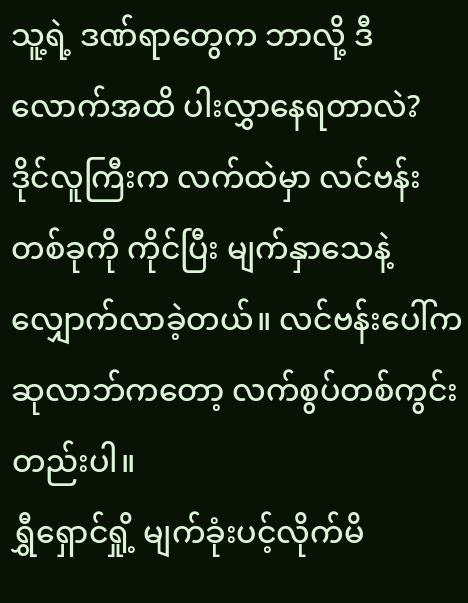သူ့ရဲ့ ဒဏ်ရာတွေက ဘာလို့ ဒီလောက်အထိ ပါးလွှာနေရတာလဲ?
ဒိုင်လူကြီးက လက်ထဲမှာ လင်ဗန်းတစ်ခုကို ကိုင်ပြီး မျက်နှာသေနဲ့ လျှောက်လာခဲ့တယ်။ လင်ဗန်းပေါ်က ဆုလာဘ်ကတော့ လက်စွပ်တစ်ကွင်းတည်းပါ။
ရွှီရှောင်ရှို့ မျက်ခုံးပင့်လိုက်မိ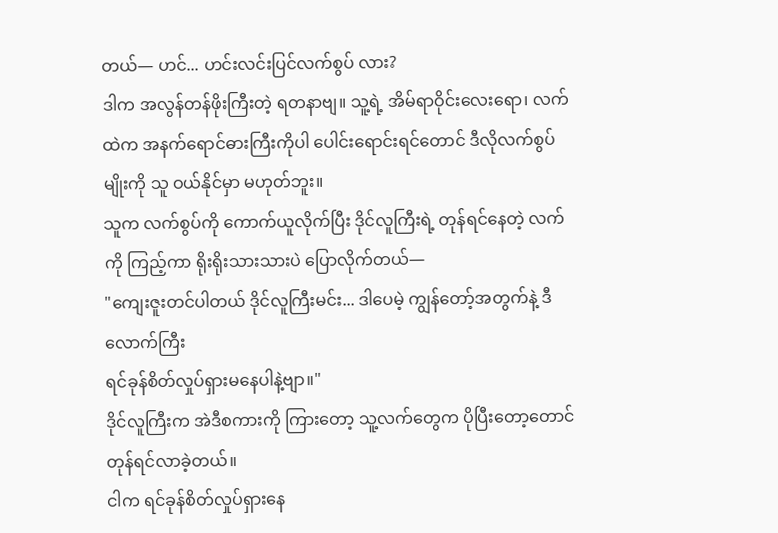တယ်— ဟင်... ဟင်းလင်းပြင်လက်စွပ် လား?
ဒါက အလွန်တန်ဖိုးကြီးတဲ့ ရတနာဗျ။ သူ့ရဲ့ အိမ်ရာဝိုင်းလေးရော၊ လက်ထဲက အနက်ရောင်ဓားကြီးကိုပါ ပေါင်းရောင်းရင်တောင် ဒီလိုလက်စွပ်မျိုးကို သူ ဝယ်နိုင်မှာ မဟုတ်ဘူး။
သူက လက်စွပ်ကို ကောက်ယူလိုက်ပြီး ဒိုင်လူကြီးရဲ့ တုန်ရင်နေတဲ့ လက်ကို ကြည့်ကာ ရိုးရိုးသားသားပဲ ပြောလိုက်တယ်—
"ကျေးဇူးတင်ပါတယ် ဒိုင်လူကြီးမင်း... ဒါပေမဲ့ ကျွန်တော့်အတွက်နဲ့ ဒီလောက်ကြီး
ရင်ခုန်စိတ်လှုပ်ရှားမနေပါနဲ့ဗျာ။"
ဒိုင်လူကြီးက အဲဒီစကားကို ကြားတော့ သူ့လက်တွေက ပိုပြီးတော့တောင် တုန်ရင်လာခဲ့တယ်။
ငါက ရင်ခုန်စိတ်လှုပ်ရှားနေ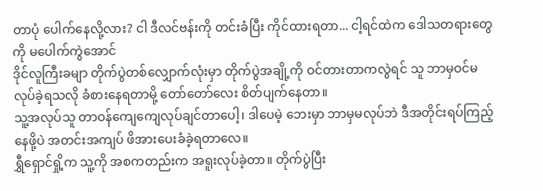တာပုံ ပေါက်နေလို့လား? ငါ ဒီလင်ဗန်းကို တင်းခံပြီး ကိုင်ထားရတာ... ငါ့ရင်ထဲက ဒေါသတရားတွေကို မပေါက်ကွဲအောင်
ဒိုင်လူကြီးခမျာ တိုက်ပွဲတစ်လျှောက်လုံးမှာ တိုက်ပွဲအချို့ကို ဝင်တားတာကလွဲရင် သူ ဘာမှဝင်မလုပ်ခဲ့ရသလို ခံစားနေရတာမို့ တော်တော်လေး စိတ်ပျက်နေတာ။
သူ့အလုပ်သူ တာဝန်ကျေကျေလုပ်ချင်တာပေါ့၊ ဒါပေမဲ့ ဘေးမှာ ဘာမှမလုပ်ဘဲ ဒီအတိုင်းရပ်ကြည့်နေဖို့ပဲ အတင်းအကျပ် ဖိအားပေးခံခဲ့ရတာလေ။
ရွှီရှောင်ရှို့က သူ့ကို အစကတည်းက အရူးလုပ်ခဲ့တာ။ တိုက်ပွဲပြီး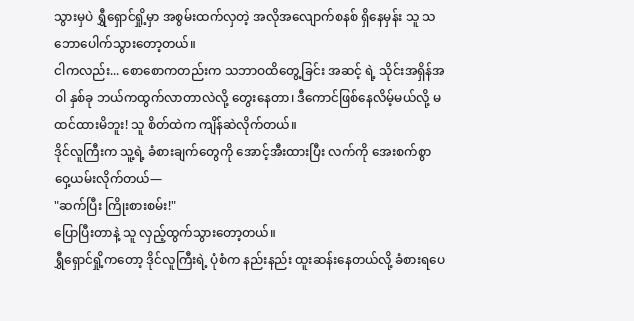သွားမှပဲ ရွှီရှောင်ရှို့မှာ အစွမ်းထက်လှတဲ့ အလိုအလျောက်စနစ် ရှိနေမှန်း သူ သဘောပေါက်သွားတော့တယ်။
ငါကလည်း... စောစောကတည်းက သဘာဝထိတွေ့ခြင်း အဆင့် ရဲ့ သိုင်းအရှိန်အဝါ နှစ်ခု ဘယ်ကထွက်လာတာလဲလို့ တွေးနေတာ၊ ဒီကောင်ဖြစ်နေလိမ့်မယ်လို့ မထင်ထားမိဘူး! သူ စိတ်ထဲက ကျိန်ဆဲလိုက်တယ်။
ဒိုင်လူကြီးက သူ့ရဲ့ ခံစားချက်တွေကို အောင့်အီးထားပြီး လက်ကို အေးစက်စွာ ဝှေ့ယမ်းလိုက်တယ်—
"ဆက်ပြီး ကြိုးစားစမ်း!"
ပြောပြီးတာနဲ့ သူ လှည့်ထွက်သွားတော့တယ်။
ရွှီရှောင်ရှို့ကတော့ ဒိုင်လူကြီးရဲ့ ပုံစံက နည်းနည်း ထူးဆန်းနေတယ်လို့ ခံစားရပေ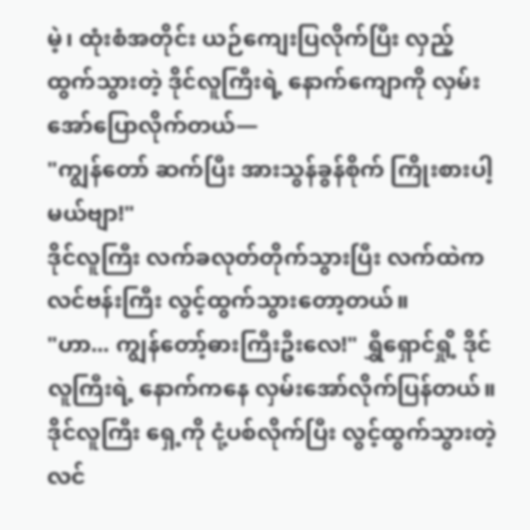မဲ့၊ ထုံးစံအတိုင်း ယဉ်ကျေးပြလိုက်ပြီး လှည့်ထွက်သွားတဲ့ ဒိုင်လူကြီးရဲ့ နောက်ကျောကို လှမ်းအော်ပြောလိုက်တယ်—
"ကျွန်တော် ဆက်ပြီး အားသွန်ခွန်စိုက် ကြိုးစားပါ့မယ်ဗျာ!"
ဒိုင်လူကြီး လက်ခလုတ်တိုက်သွားပြီး လက်ထဲက လင်ဗန်းကြီး လွင့်ထွက်သွားတော့တယ်။
"ဟာ... ကျွန်တော့်ဓားကြီးဦးလေ!" ရွှီရှောင်ရှို့ ဒိုင်လူကြီးရဲ့ နောက်ကနေ လှမ်းအော်လိုက်ပြန်တယ်။
ဒိုင်လူကြီး ရှေ့ကို ငုံ့ပစ်လိုက်ပြီး လွင့်ထွက်သွားတဲ့ လင်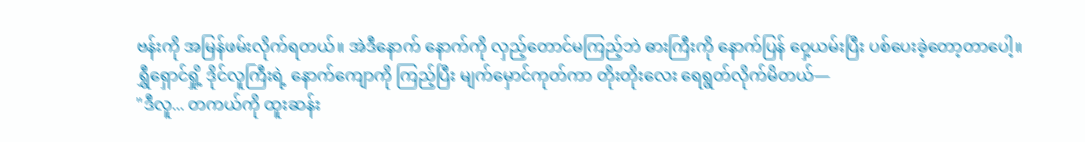ဗန်းကို အမြန်ဖမ်းလိုက်ရတယ်။ အဲဒီနောက် နောက်ကို လှည့်တောင်မကြည့်ဘဲ ဓားကြီးကို နောက်ပြန် ဝှေ့ယမ်းပြီး ပစ်ပေးခဲ့တော့တာပေါ့။
ရွှီရှောင်ရှို့ ဒိုင်လူကြီးရဲ့ နောက်ကျောကို ကြည့်ပြီး မျက်မှောင်ကုတ်ကာ တိုးတိုးလေး ရေရွတ်လိုက်မိတယ်—
"ဒီလူ... တကယ်ကို ထူးဆန်း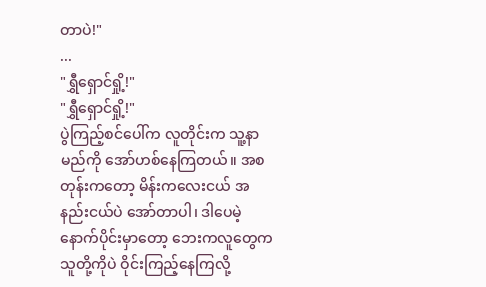တာပဲ!"
...
"ရွှီရှောင်ရှို့!"
"ရွှီရှောင်ရှို့!"
ပွဲကြည့်စင်ပေါ်က လူတိုင်းက သူ့နာမည်ကို အော်ဟစ်နေကြတယ်။ အစတုန်းကတော့ မိန်းကလေးငယ် အနည်းငယ်ပဲ အော်တာပါ၊ ဒါပေမဲ့ နောက်ပိုင်းမှာတော့ ဘေးကလူတွေက သူတို့ကိုပဲ ဝိုင်းကြည့်နေကြလို့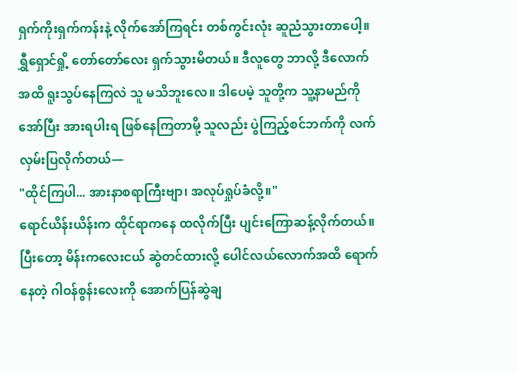ရှက်ကိုးရှက်ကန်းနဲ့ လိုက်အော်ကြရင်း တစ်ကွင်းလုံး ဆူညံသွားတာပေါ့။
ရွှီရှောင်ရှို့ တော်တော်လေး ရှက်သွားမိတယ်။ ဒီလူတွေ ဘာလို့ ဒီလောက်အထိ ရူးသွပ်နေကြလဲ သူ မသိဘူးလေ။ ဒါပေမဲ့ သူတို့က သူ့နာမည်ကို အော်ပြီး အားရပါးရ ဖြစ်နေကြတာမို့ သူလည်း ပွဲကြည့်စင်ဘက်ကို လက်လှမ်းပြလိုက်တယ်—
"ထိုင်ကြပါ... အားနာစရာကြီးဗျာ၊ အလုပ်ရှုပ်ခံလို့။"
ရောင်ယိန်းယိန်းက ထိုင်ရာကနေ ထလိုက်ပြီး ပျင်းကြောဆန့်လိုက်တယ်။ ပြီးတော့ မိန်းကလေးငယ် ဆွဲတင်ထားလို့ ပေါင်လယ်လောက်အထိ ရောက်နေတဲ့ ဂါဝန်စွန်းလေးကို အောက်ပြန်ဆွဲချ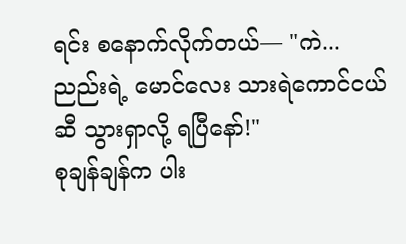ရင်း စနောက်လိုက်တယ်— "ကဲ... ညည်းရဲ့ မောင်လေး သားရဲကောင်ငယ်ဆီ သွားရှာလို့ ရပြီနော်!"
စုချန်ချန်က ပါး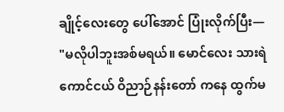ချိုင့်လေးတွေ ပေါ်အောင် ပြုံးလိုက်ပြီး—
"မလိုပါဘူးအစ်မရယ်။ မောင်လေး သားရဲကောင်ငယ် ဝိညာဉ်နန်းတော် ကနေ ထွက်မ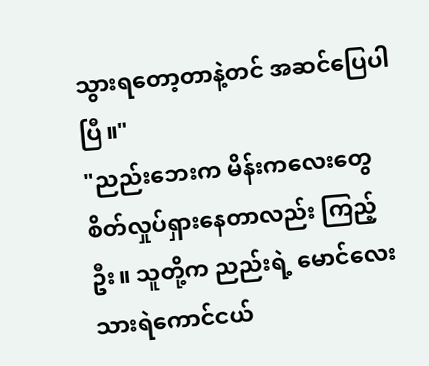သွားရတော့တာနဲ့တင် အဆင်ပြေပါပြီ။"
"ညည်းဘေးက မိန်းကလေးတွေ စိတ်လှုပ်ရှားနေတာလည်း ကြည့်ဦး။ သူတို့က ညည်းရဲ့ မောင်လေး သားရဲကောင်ငယ်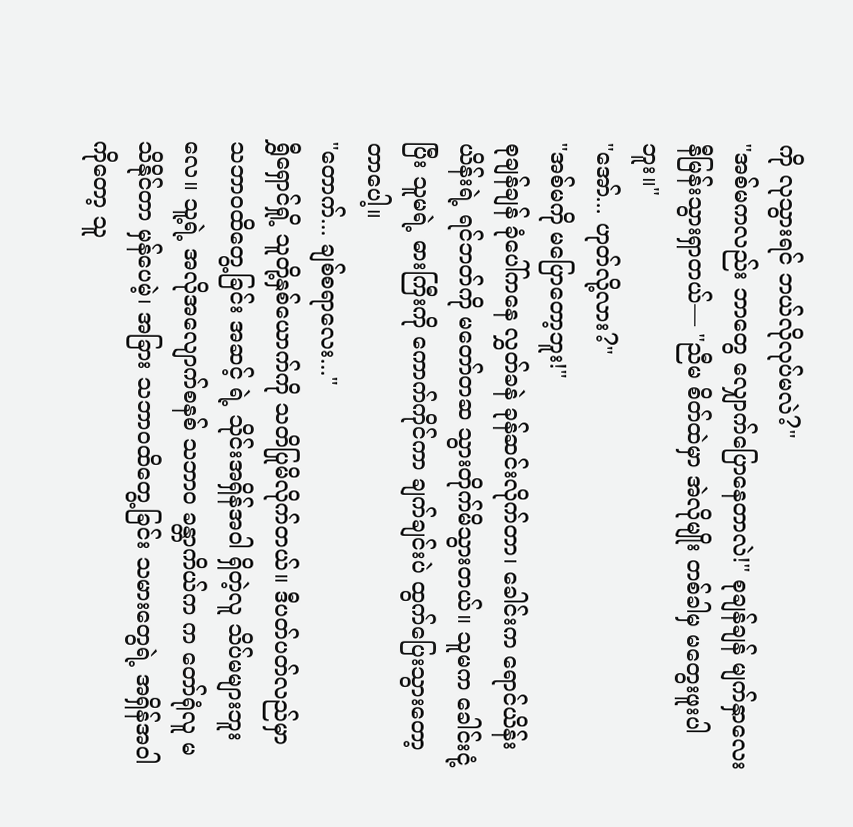ကို လုသွားရင် ဘယ်လိုလုပ်မလဲ?"
"အစ်မကလည်း ဘာတွေ လျှောက်ပြောနေတာလဲ!" စုချန်ချန် မျက်နှာလေး နီမြန်းသွားရှာတယ်— "ညီမ စိတ်ထဲမှာ အဲလိုမျိုး တစ်ခါမှ မတွေးဖူးပါဘူး။"
"အော်... ဟုတ်လို့လား?"
"အစ်မကို မပြောတော့ဘူး!"
စုချန်ချန် ခုံပေါ်ကနေ လွှတ်ခနဲ ခုန်ဆင်းလိုက်တာ၊ ခေါင်းက ရောင်ယိန်းယိန်းရဲ့ ရင်ဘတ်ကို မတော်တဆ သွားတိုက်မိသွားတယ်။ သူမက ခေါင်းငုံ့ပြီး သူမရဲ့ ဓားကြီးကို ကောက်ကိုင်ကာ ချက်ချင်းပဲ ထွက်ပြေးသွားတော့တာပေါ့။
"တောက်... ချစ်စရာလေး..."
ရွှီရှောင်ရှို့ သူတို့နှစ်ယောက်ကို သတိပြုမိလိုက်တယ်။ ဒီပတ်ပတ်လည်မှာ သဘာဝထိတွေ့ခြင်း အဆင့် ရဲ့ သိုင်းအရှိန်အဝါ ရှိတဲ့လူ သိပ်မများဘူးလေ။ သူ့ရဲ့ အလိုအလျောက်စနစ် သဘာဝ ခန္တာကိယ်က က တော်ရုံလူ မသိနိုင်တာ မှန်ပေမဲ့၊ အခြား သဘာဝထိတွေ့ခြင်း သမားတွေရဲ့ အရှိန်အဝါကိုတော့ သူ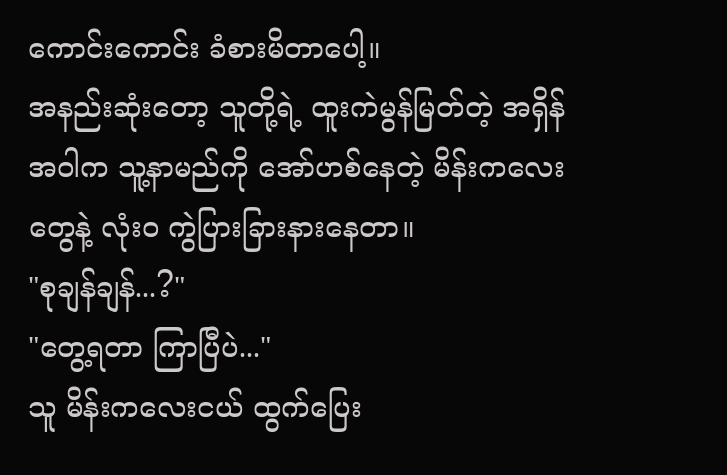ကောင်းကောင်း ခံစားမိတာပေါ့။
အနည်းဆုံးတော့ သူတို့ရဲ့ ထူးကဲမွန်မြတ်တဲ့ အရှိန်အဝါက သူ့နာမည်ကို အော်ဟစ်နေတဲ့ မိန်းကလေးတွေနဲ့ လုံးဝ ကွဲပြားခြားနားနေတာ။
"စုချန်ချန်...?"
"တွေ့ရတာ ကြာပြီပဲ..."
သူ မိန်းကလေးငယ် ထွက်ပြေး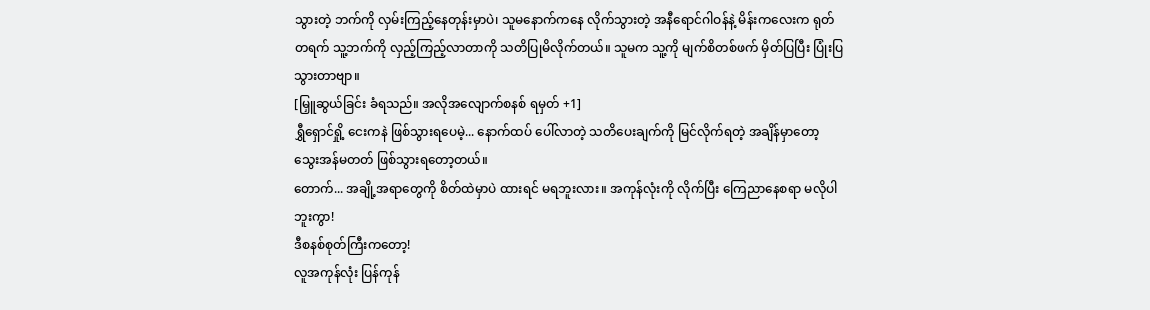သွားတဲ့ ဘက်ကို လှမ်းကြည့်နေတုန်းမှာပဲ၊ သူမနောက်ကနေ လိုက်သွားတဲ့ အနီရောင်ဂါဝန်နဲ့ မိန်းကလေးက ရုတ်တရက် သူ့ဘက်ကို လှည့်ကြည့်လာတာကို သတိပြုမိလိုက်တယ်။ သူမက သူ့ကို မျက်စိတစ်ဖက် မှိတ်ပြပြီး ပြုံးပြသွားတာဗျာ။
[မြှူဆွယ်ခြင်း ခံရသည်။ အလိုအလျောက်စနစ် ရမှတ် +1]
ရွှီရှောင်ရှို့ ငေးကနဲ ဖြစ်သွားရပေမဲ့... နောက်ထပ် ပေါ်လာတဲ့ သတိပေးချက်ကို မြင်လိုက်ရတဲ့ အချိန်မှာတော့ သွေးအန်မတတ် ဖြစ်သွားရတော့တယ်။
တောက်... အချို့အရာတွေကို စိတ်ထဲမှာပဲ ထားရင် မရဘူးလား။ အကုန်လုံးကို လိုက်ပြီး ကြေညာနေစရာ မလိုပါဘူးကွာ!
ဒီစနစ်စုတ်ကြီးကတော့!
လူအကုန်လုံး ပြန်ကုန်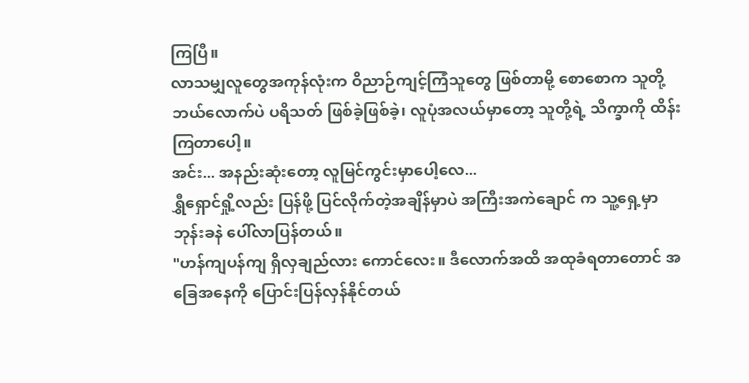ကြပြီ။
လာသမျှလူတွေအကုန်လုံးက ဝိညာဉ်ကျင့်ကြံသူတွေ ဖြစ်တာမို့ စောစောက သူတို့ ဘယ်လောက်ပဲ ပရိသတ် ဖြစ်ခဲ့ဖြစ်ခဲ့၊ လူပုံအလယ်မှာတော့ သူတို့ရဲ့ သိက္ခာကို ထိန်းကြတာပေါ့။
အင်း... အနည်းဆုံးတော့ လူမြင်ကွင်းမှာပေါ့လေ...
ရွှီရှောင်ရှို့လည်း ပြန်ဖို့ ပြင်လိုက်တဲ့အချိန်မှာပဲ အကြီးအကဲချောင် က သူ့ရှေ့မှာ ဘုန်းခနဲ ပေါ်လာပြန်တယ်။
"ဟန်ကျပန်ကျ ရှိလှချည်လား ကောင်လေး။ ဒီလောက်အထိ အထုခံရတာတောင် အခြေအနေကို ပြောင်းပြန်လှန်နိုင်တယ်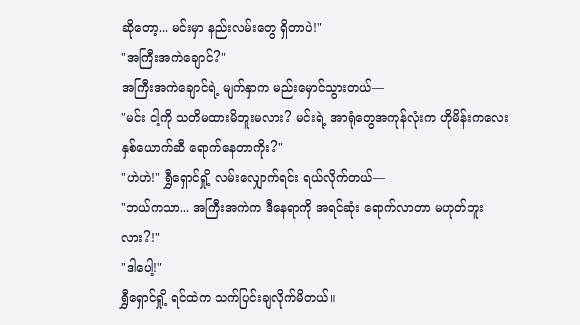ဆိုတော့... မင်းမှာ နည်းလမ်းတွေ ရှိတာပဲ!"
"အကြီးအကဲချောင်?"
အကြီးအကဲချောင်ရဲ့ မျက်နှာက မည်းမှောင်သွားတယ်—
"မင်း ငါ့ကို သတိမထားမိဘူးမလား? မင်းရဲ့ အာရုံတွေအကုန်လုံးက ဟိုမိန်းကလေး နှစ်ယောက်ဆီ ရောက်နေတာကိုး?"
"ဟဲဟဲ!" ရွှီရှောင်ရှို့ လမ်းလျှောက်ရင်း ရယ်လိုက်တယ်—
"ဘယ်ကသာ... အကြီးအကဲက ဒီနေရာကို အရင်ဆုံး ရောက်လာတာ မဟုတ်ဘူးလား?!"
"ဒါပေါ့!"
ရွှီရှောင်ရှို့ ရင်ထဲက သက်ပြင်းချလိုက်မိတယ်။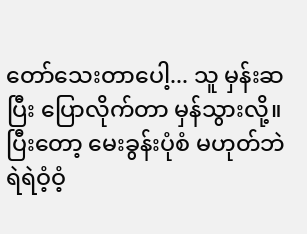တော်သေးတာပေါ့... သူ မှန်းဆပြီး ပြောလိုက်တာ မှန်သွားလို့။ ပြီးတော့ မေးခွန်းပုံစံ မဟုတ်ဘဲ ရဲရဲဝံ့ဝံ့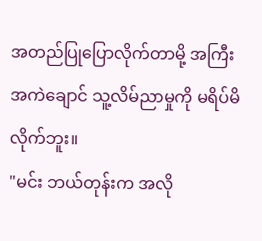အတည်ပြုပြောလိုက်တာမို့ အကြီးအကဲချောင် သူ့လိမ်ညာမှုကို မရိပ်မိလိုက်ဘူး။
"မင်း ဘယ်တုန်းက အလို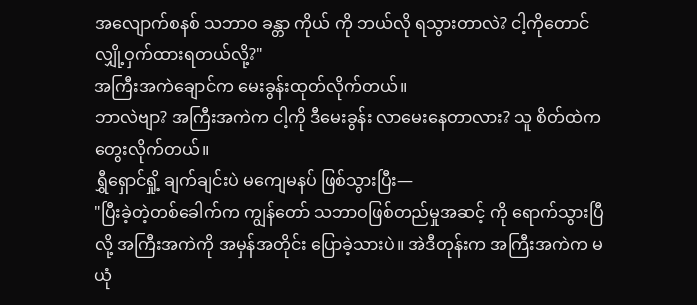အလျောက်စနစ် သဘာဝ ခန္တာ ကိုယ် ကို ဘယ်လို ရသွားတာလဲ? ငါ့ကိုတောင် လျှို့ဝှက်ထားရတယ်လို့?"
အကြီးအကဲချောင်က မေးခွန်းထုတ်လိုက်တယ်။
ဘာလဲဗျာ? အကြီးအကဲက ငါ့ကို ဒီမေးခွန်း လာမေးနေတာလား? သူ စိတ်ထဲက တွေးလိုက်တယ်။
ရွှီရှောင်ရှို့ ချက်ချင်းပဲ မကျေမနပ် ဖြစ်သွားပြီး—
"ပြီးခဲ့တဲ့တစ်ခေါက်က ကျွန်တော် သဘာဝဖြစ်တည်မှုအဆင့် ကို ရောက်သွားပြီလို့ အကြီးအကဲကို အမှန်အတိုင်း ပြောခဲ့သားပဲ။ အဲဒီတုန်းက အကြီးအကဲက မယုံ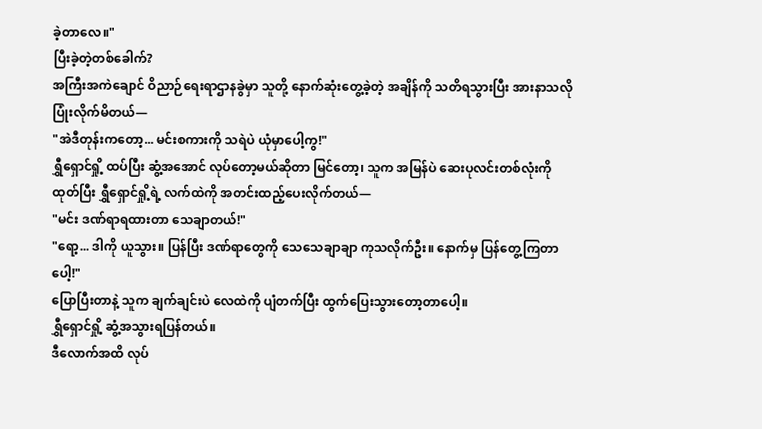ခဲ့တာလေ။"
ပြီးခဲ့တဲ့တစ်ခေါက်?
အကြီးအကဲချောင် ဝိညာဉ်ရေးရာဌာနခွဲမှာ သူတို့ နောက်ဆုံးတွေ့ခဲ့တဲ့ အချိန်ကို သတိရသွားပြီး အားနာသလို ပြုံးလိုက်မိတယ်—
"အဲဒီတုန်းကတော့... မင်းစကားကို သရဲပဲ ယုံမှာပေါ့ကွ!"
ရွှီရှောင်ရှို့ ထပ်ပြီး ဆွံ့အအောင် လုပ်တော့မယ်ဆိုတာ မြင်တော့၊ သူက အမြန်ပဲ ဆေးပုလင်းတစ်လုံးကို ထုတ်ပြီး ရွှီရှောင်ရှို့ရဲ့ လက်ထဲကို အတင်းထည့်ပေးလိုက်တယ်—
"မင်း ဒဏ်ရာရထားတာ သေချာတယ်!"
"ရော့... ဒါကို ယူသွား။ ပြန်ပြီး ဒဏ်ရာတွေကို သေသေချာချာ ကုသလိုက်ဦး။ နောက်မှ ပြန်တွေ့ကြတာပေါ့!"
ပြောပြီးတာနဲ့ သူက ချက်ချင်းပဲ လေထဲကို ပျံတက်ပြီး ထွက်ပြေးသွားတော့တာပေါ့။
ရွှီရှောင်ရှို့ ဆွံ့အသွားရပြန်တယ်။
ဒီလောက်အထိ လုပ်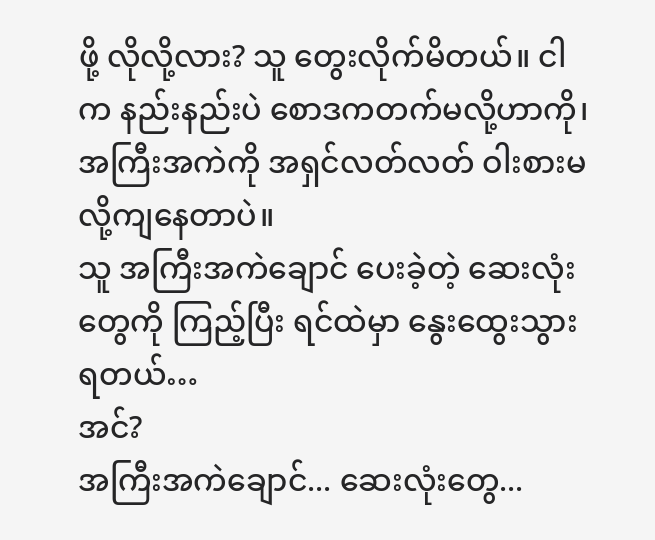ဖို့ လိုလို့လား? သူ တွေးလိုက်မိတယ်။ ငါက နည်းနည်းပဲ စောဒကတက်မလို့ဟာကို၊ အကြီးအကဲကို အရှင်လတ်လတ် ဝါးစားမလို့ကျနေတာပဲ။
သူ အကြီးအကဲချောင် ပေးခဲ့တဲ့ ဆေးလုံးတွေကို ကြည့်ပြီး ရင်ထဲမှာ နွေးထွေးသွားရတယ်…
အင်?
အကြီးအကဲချောင်... ဆေးလုံးတွေ...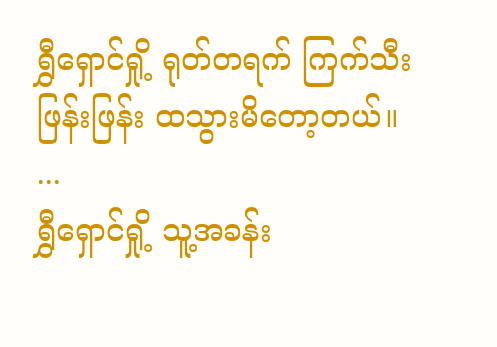ရွှီရှောင်ရှို့ ရုတ်တရက် ကြက်သီးဖြန်းဖြန်း ထသွားမိတော့တယ်။
...
ရွှီရှောင်ရှို့ သူ့အခန်း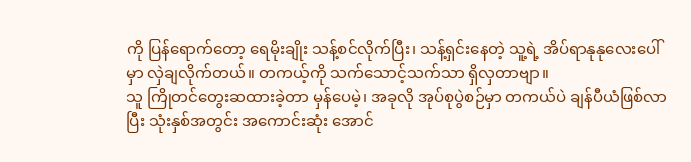ကို ပြန်ရောက်တော့ ရေမိုးချိုး သန့်စင်လိုက်ပြီး၊ သန့်ရှင်းနေတဲ့ သူ့ရဲ့ အိပ်ရာနုနုလေးပေါ်မှာ လှဲချလိုက်တယ်။ တကယ့်ကို သက်သောင့်သက်သာ ရှိလှတာဗျာ။
သူ ကြိုတင်တွေးဆထားခဲ့တာ မှန်ပေမဲ့၊ အခုလို အုပ်စုပွဲစဉ်မှာ တကယ်ပဲ ချန်ပီယံဖြစ်လာပြီး သုံးနှစ်အတွင်း အကောင်းဆုံး အောင်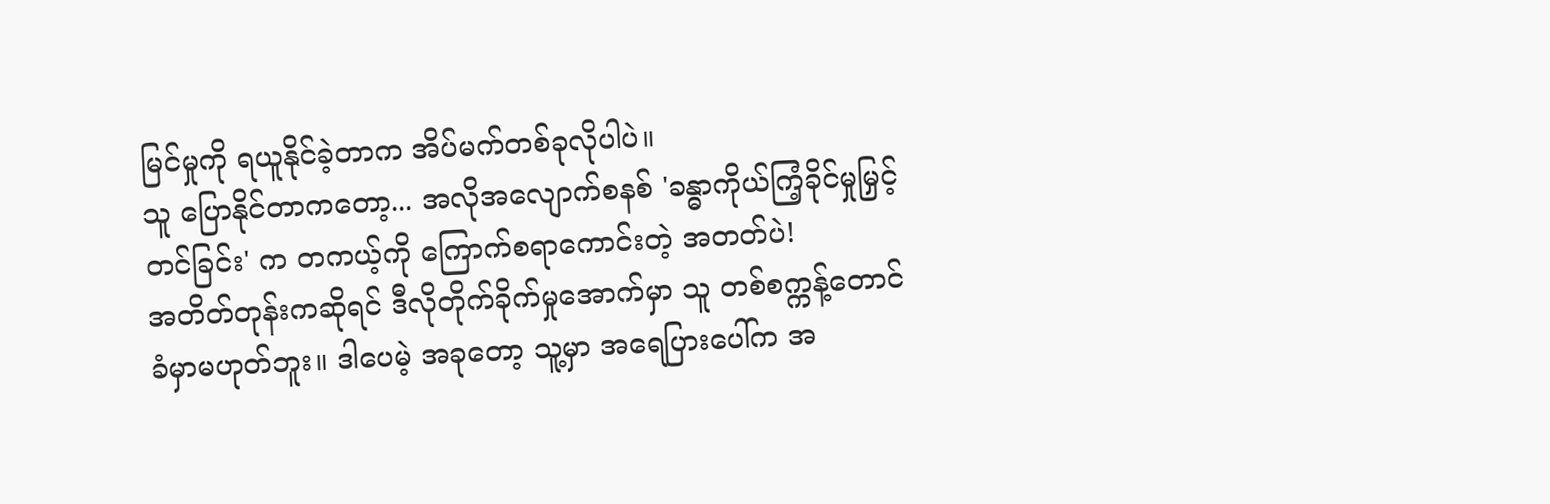မြင်မှုကို ရယူနိုင်ခဲ့တာက အိပ်မက်တစ်ခုလိုပါပဲ။
သူ ပြောနိုင်တာကတော့... အလိုအလျောက်စနစ် 'ခန္ဓာကိုယ်ကြံ့ခိုင်မှုမြှင့်တင်ခြင်း' က တကယ့်ကို ကြောက်စရာကောင်းတဲ့ အတတ်ပဲ!
အတိတ်တုန်းကဆိုရင် ဒီလိုတိုက်ခိုက်မှုအောက်မှာ သူ တစ်စက္ကန့်တောင် ခံမှာမဟုတ်ဘူး။ ဒါပေမဲ့ အခုတော့ သူ့မှာ အရေပြားပေါ်က အ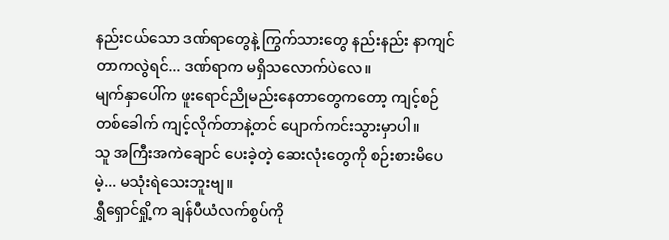နည်းငယ်သော ဒဏ်ရာတွေနဲ့ ကြွက်သားတွေ နည်းနည်း နာကျင်တာကလွဲရင်... ဒဏ်ရာက မရှိသလောက်ပဲလေ။
မျက်နှာပေါ်က ဖူးရောင်ညိုမည်းနေတာတွေကတော့ ကျင့်စဉ်တစ်ခေါက် ကျင့်လိုက်တာနဲ့တင် ပျောက်ကင်းသွားမှာပါ။
သူ အကြီးအကဲချောင် ပေးခဲ့တဲ့ ဆေးလုံးတွေကို စဉ်းစားမိပေမဲ့... မသုံးရဲသေးဘူးဗျ။
ရွှီရှောင်ရှို့က ချန်ပီယံလက်စွပ်ကို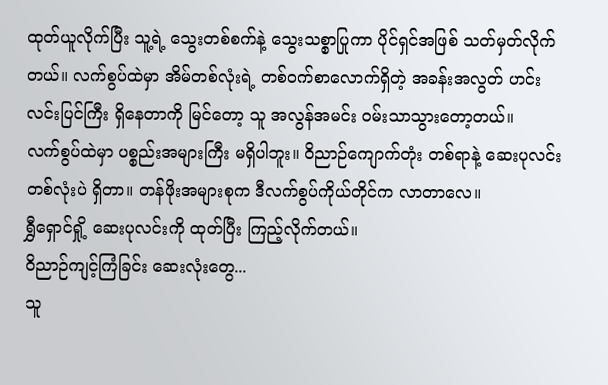ထုတ်ယူလိုက်ပြီး သူ့ရဲ့ သွေးတစ်စက်နဲ့ သွေးသစ္စာပြုကာ ပိုင်ရှင်အဖြစ် သတ်မှတ်လိုက်တယ်။ လက်စွပ်ထဲမှာ အိမ်တစ်လုံးရဲ့ တစ်ဝက်စာလောက်ရှိတဲ့ အခန်းအလွတ် ဟင်းလင်းပြင်ကြီး ရှိနေတာကို မြင်တော့ သူ အလွန်အမင်း ဝမ်းသာသွားတော့တယ်။
လက်စွပ်ထဲမှာ ပစ္စည်းအများကြီး မရှိပါဘူး။ ဝိညာဉ်ကျောက်တုံး တစ်ရာနဲ့ ဆေးပုလင်းတစ်လုံးပဲ ရှိတာ။ တန်ဖိုးအများစုက ဒီလက်စွပ်ကိုယ်တိုင်က လာတာလေ။
ရွှီရှောင်ရှို့ ဆေးပုလင်းကို ထုတ်ပြီး ကြည့်လိုက်တယ်။
ဝိညာဉ်ကျင့်ကြံခြင်း ဆေးလုံးတွေ...
သူ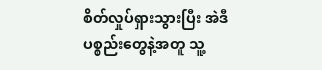စိတ်လှုပ်ရှားသွားပြီး အဲဒီပစ္စည်းတွေနဲ့အတူ သူ့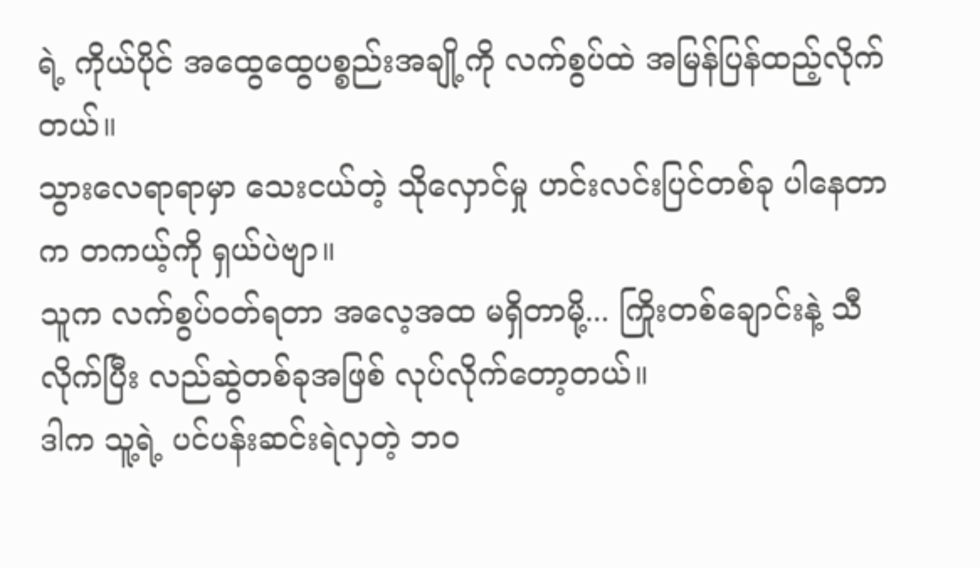ရဲ့ ကိုယ်ပိုင် အထွေထွေပစ္စည်းအချို့ကို လက်စွပ်ထဲ အမြန်ပြန်ထည့်လိုက်တယ်။
သွားလေရာရာမှာ သေးငယ်တဲ့ သိုလှောင်မှု ဟင်းလင်းပြင်တစ်ခု ပါနေတာက တကယ့်ကို ရှယ်ပဲဗျာ။
သူက လက်စွပ်ဝတ်ရတာ အလေ့အထ မရှိတာမို့... ကြိုးတစ်ချောင်းနဲ့ သီလိုက်ပြီး လည်ဆွဲတစ်ခုအဖြစ် လုပ်လိုက်တော့တယ်။
ဒါက သူ့ရဲ့ ပင်ပန်းဆင်းရဲလှတဲ့ ဘဝ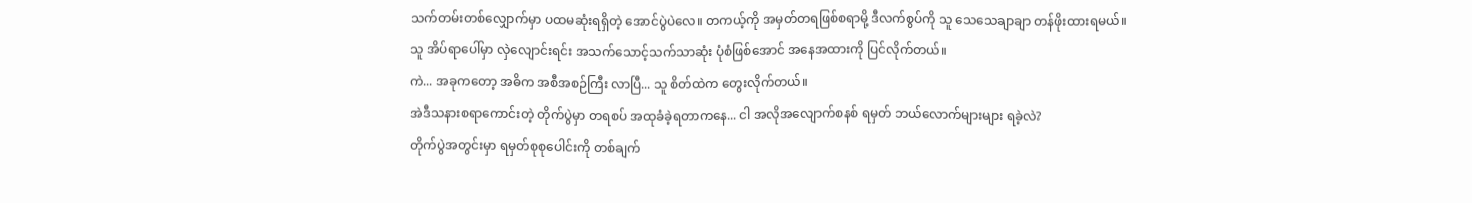သက်တမ်းတစ်လျှောက်မှာ ပထမဆုံးရရှိတဲ့ အောင်ပွဲပဲလေ။ တကယ့်ကို အမှတ်တရဖြစ်စရာမို့ ဒီလက်စွပ်ကို သူ သေသေချာချာ တန်ဖိုးထားရမယ်။
သူ အိပ်ရာပေါ်မှာ လှဲလျောင်းရင်း အသက်သောင့်သက်သာဆုံး ပုံစံဖြစ်အောင် အနေအထားကို ပြင်လိုက်တယ်။
ကဲ... အခုကတော့ အဓိက အစီအစဉ်ကြီး လာပြီ... သူ စိတ်ထဲက တွေးလိုက်တယ်။
အဲဒီသနားစရာကောင်းတဲ့ တိုက်ပွဲမှာ တရစပ် အထုခံခဲ့ရတာကနေ... ငါ အလိုအလျောက်စနစ် ရမှတ် ဘယ်လောက်များများ ရခဲ့လဲ?
တိုက်ပွဲအတွင်းမှာ ရမှတ်စုစုပေါင်းကို တစ်ချက်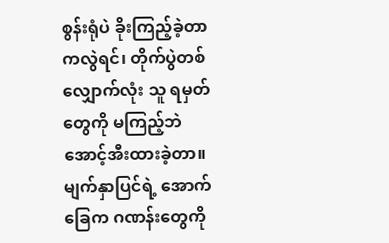စွန်းရုံပဲ ခိုးကြည့်ခဲ့တာကလွဲရင်၊ တိုက်ပွဲတစ်လျှောက်လုံး သူ ရမှတ်တွေကို မကြည့်ဘဲ အောင့်အီးထားခဲ့တာ။ မျက်နှာပြင်ရဲ့ အောက်ခြေက ဂဏန်းတွေကို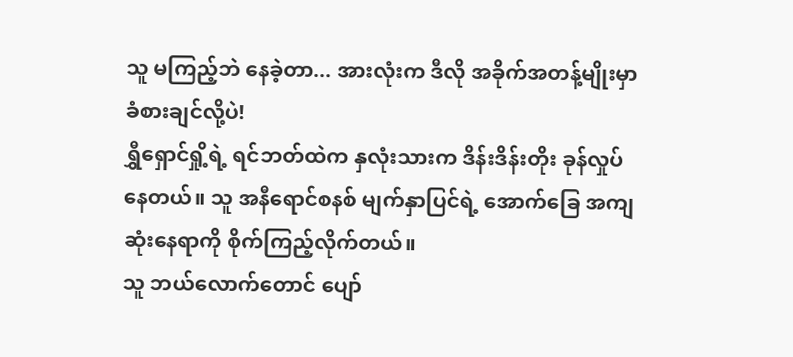သူ မကြည့်ဘဲ နေခဲ့တာ... အားလုံးက ဒီလို အခိုက်အတန့်မျိုးမှာ ခံစားချင်လို့ပဲ!
ရွှီရှောင်ရှို့ရဲ့ ရင်ဘတ်ထဲက နှလုံးသားက ဒိန်းဒိန်းတိုး ခုန်လှုပ်နေတယ်။ သူ အနီရောင်စနစ် မျက်နှာပြင်ရဲ့ အောက်ခြေ အကျဆုံးနေရာကို စိုက်ကြည့်လိုက်တယ်။
သူ ဘယ်လောက်တောင် ပျော်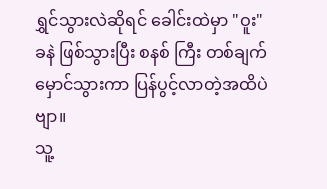ရွှင်သွားလဲဆိုရင် ခေါင်းထဲမှာ "ဝူး" ခနဲ ဖြစ်သွားပြီး စနစ် ကြီး တစ်ချက် မှောင်သွားကာ ပြန်ပွင့်လာတဲ့အထိပဲဗျာ။
သူ့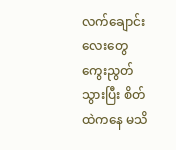လက်ချောင်းလေးတွေ ကွေးညွတ်သွားပြီး စိတ်ထဲကနေ မသိ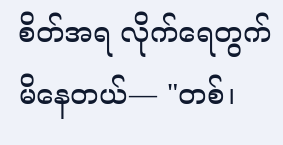စိတ်အရ လိုက်ရေတွက်မိနေတယ်— "တစ်၊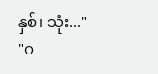နှစ်၊ သုံး..."
"ဂ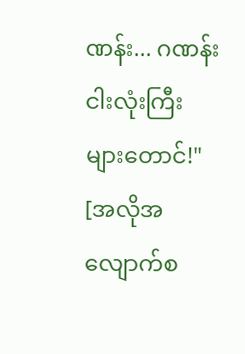ဏန်း... ဂဏန်း ငါးလုံးကြီးများတောင်!"
[အလိုအလျောက်စ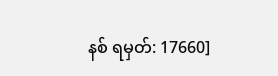နစ် ရမှတ်: 17660]